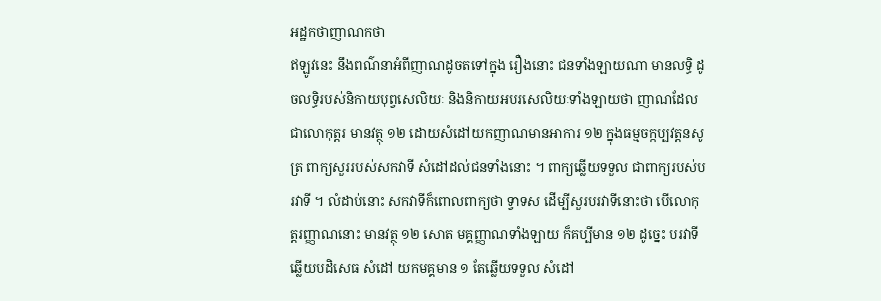អដ្ឋកថាញាណកថា
ឥឡូវនេះ នឹងពណ៌នាអំពីញាណដូចតទៅក្នុង រឿងនោះ ជនទាំងឡាយណា មានលទ្ធិ ដូចលទ្ធិរបស់និកាយបុព្វសេលិយៈ និងនិកាយអបរសេលិយៈទាំងឡាយថា ញាណដែលជាលោកុត្តរ មានវត្ថុ ១២ ដោយសំដៅយកញាណមានអាការ ១២ ក្នុងធម្មចក្កប្បវត្តនសូត្រ ពាក្យសួររបស់សកវាទី សំដៅដល់ជនទាំងនោះ ។ ពាក្យឆ្លើយទទួល ជាពាក្យរបស់បរវាទី ។ លំដាប់នោះ សកវាទីក៏ពោលពាក្យថា ទ្វាទស ដើម្បីសួរបរវាទីនោះថា បើលោកុត្តរញ្ញាណនោះ មានវត្ថុ ១២ សោត មគ្គញ្ញាណទាំងឡាយ ក៏គប្បីមាន ១២ ដូច្នេះ បរវាទីឆ្លើយបដិសេធ សំដៅ យកមគ្គមាន ១ តែឆ្លើយទទួល សំដៅ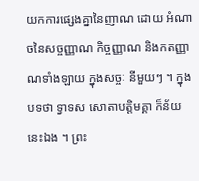យកការផ្សេងគ្នានៃញាណ ដោយ អំណាចនៃសច្ចញ្ញាណ កិច្ចញ្ញាណ និងកតញ្ញាណទាំងឡាយ ក្នុងសច្ចៈ នីមួយៗ ។ ក្នុងបទថា ទ្វាទស សោតាបត្តិមគ្គា ក៏ន័យនេះឯង ។ ព្រះ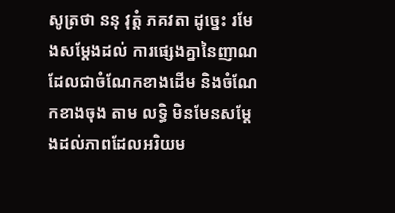សូត្រថា ននុ វុត្តំ ភគវតា ដូច្នេះ រមែងសម្តែងដល់ ការផ្សេងគ្នានៃញាណដែលជាចំណែកខាងដើម និងចំណែកខាងចុង តាម លទ្ធិ មិនមែនសម្តែងដល់ភាពដែលអរិយម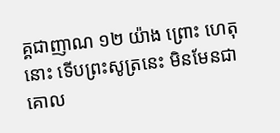គ្គជាញាណ ១២ យ៉ាង ព្រោះ ហេតុនោះ ទើបព្រះសូត្រនេះ មិនមែនជាគោល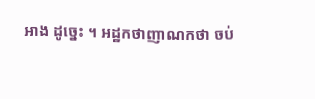អាង ដូច្នេះ ។ អដ្ឋកថាញាណកថា ចប់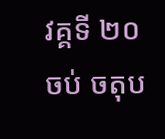វគ្គទី ២០ ចប់ ចតុប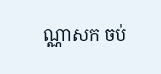ណ្ណាសក ចប់